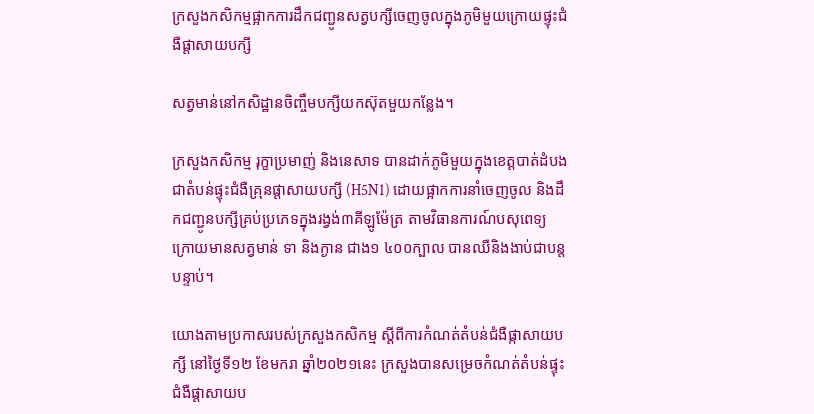ក្រសួងកសិកម្មផ្អាកការដឹកជញ្ជូនសត្វបក្សីចេញចូលក្នុងភូមិមួយក្រោយផ្ទុះជំងឺផ្តាសាយបក្សី

សត្វមាន់នៅកសិដ្ឋានចិញ្ចឹមបក្សីយកស៊ុតមួយកន្លែង។

ក្រសួងកសិកម្ម រុក្ខាប្រមាញ់ និងនេសាទ បានដាក់ភូមិមួយក្នុងខេត្តបាត់ដំបង ជាតំបន់ផ្ទុះជំងឺគ្រុនផ្តាសាយបក្សី (H5N1) ដោយផ្អាកការនាំចេញចូល និងដឹកជញ្ជូនបក្សីគ្រប់ប្រភេទក្នុងរង្វង់៣គីឡូម៉ែត្រ តាមវិធានការណ៍បសុពេទ្យ ក្រោយមានសត្វមាន់ ទា និងក្ងាន ជាង១ ៤០០ក្បាល បានឈឺនិងងាប់ជាបន្តបន្ទាប់។

យោងតាមប្រកាសរបស់ក្រសួងកសិកម្ម ស្ដីពីការកំណត់តំបន់ជំងឺផ្កាសាយបក្សី នៅថ្ងៃទី១២ ខែមករា ឆ្នាំ២០២១នេះ ក្រសួងបានសម្រេចកំណត់តំបន់ផ្ទុះជំងឺផ្តាសាយប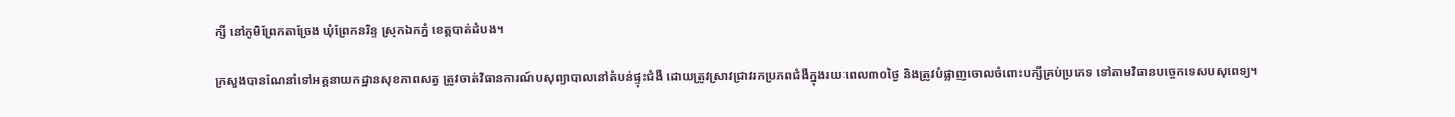ក្សី នៅភូមិព្រែកតាច្រែង ឃុំព្រែកនរិន្ទ ស្រុកឯកភ្នំ ខេត្តបាត់ដំបង។

ក្រសួងបានណែនាំទៅអគ្គនាយកដ្ឋានសុខភាពសត្វ ត្រូវចាត់វិធានការណ៍បសុព្យាបាលនៅតំបន់ផ្ទុះជំងឺ ដោយត្រូវស្រាវជ្រាវរកប្រភពជំងឺក្នុងរយៈពេល៣០ថ្ងៃ និងត្រូវបំផ្លាញចោលចំពោះបក្សីគ្រប់ប្រភេទ ទៅតាមវិធានបច្ចេកទេសបសុពេទ្យ។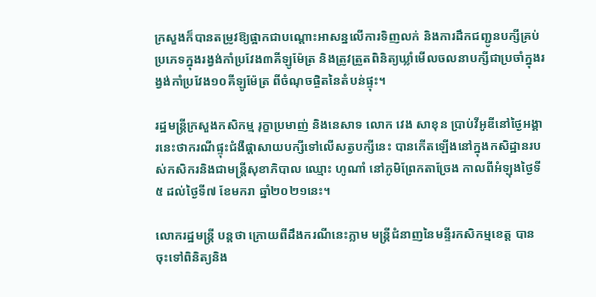ក្រសួងក៏បានតម្រូវឱ្យផ្អាកជាបណ្តោះអាសន្នលើការទិញលក់ និងការដឹកជញ្ជូនបក្សីគ្រប់ប្រភេទក្នុងរង្វង់កាំប្រវែង៣គីឡូម៉ែត្រ និងត្រូវត្រួតពិនិត្យឃ្លាំមើលចលនាបក្សីជាប្រចាំក្នុងរង្វង់កាំប្រវែង១០គីឡូម៉ែត្រ ពីចំណុចផ្ចិតនៃតំបន់ផ្ទុះ។

រដ្ឋមន្ត្រីក្រសួងកសិកម្ម រុក្ខាប្រមាញ់ និងនេសាទ លោក វេង សាខុន ប្រាប់វីអូឌីនៅថ្ងៃអង្គារនេះថាករណីផ្ទុះជំងឺផ្តាសាយបក្សីទៅលើសត្វបក្សីនេះ បានកើតឡើងនៅក្នុងកសិដ្ឋានរបស់កសិករនិងជាមន្ត្រីសុខាភិបាល ឈ្មោះ ហូណាំ នៅភូមិព្រែកតាច្រែង កាលពីអំឡុងថ្ងៃទី៥ ដល់ថ្ងៃទី៧ ខែមករា ឆ្នាំ២០២១នេះ។

លោករដ្ឋមន្ត្រី បន្តថា ក្រោយពីដឹងករណីនេះភ្លាម មន្ត្រីជំនាញនៃមន្ទីរកសិកម្មខេត្ត បានចុះទៅពិនិត្យនិង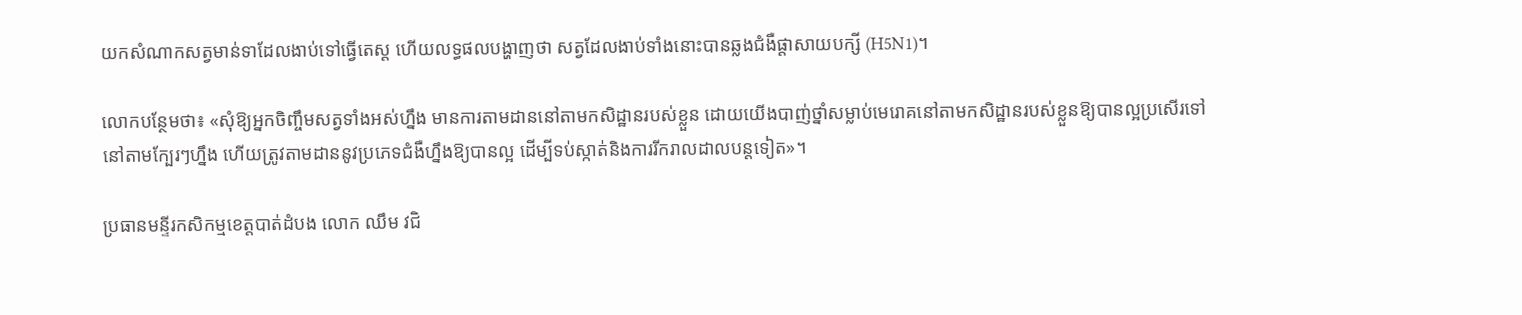យកសំណាកសត្វមាន់ទាដែលងាប់ទៅធ្វើតេស្ត ហើយលទ្ធផលបង្ហាញថា សត្វដែលងាប់ទាំងនោះបានឆ្លងជំងឺផ្តាសាយបក្សី (H5N1)។

លោកបន្ថែមថា៖ «សុំឱ្យអ្នកចិញ្ចឹមសត្វទាំងអស់ហ្នឹង មានការតាមដាននៅតាមកសិដ្ឋានរបស់ខ្លួន ដោយយើងបាញ់ថ្នាំសម្លាប់មេរោគនៅតាមកសិដ្ឋានរបស់ខ្លួនឱ្យបានល្អប្រសើរទៅនៅតាមក្បែរៗហ្នឹង ហើយត្រូវតាមដាននូវប្រភេទជំងឺហ្នឹងឱ្យបានល្អ ដើម្បីទប់ស្កាត់និងការរីករាលដាលបន្តទៀត»។

ប្រធានមន្ទីរកសិកម្មខេត្តបាត់ដំបង លោក ឈឹម វជិ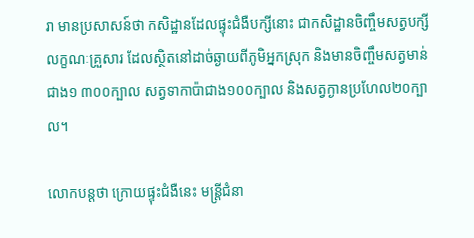រា មានប្រសាសន៍ថា កសិដ្ឋានដែលផ្ទុះជំងឺបក្សីនោះ ជាកសិដ្ឋានចិញ្ចឹមសត្វបក្សីលក្ខណៈគ្រួសារ ដែលស្ថិតនៅដាច់ឆ្ងាយពីភូមិអ្នកស្រុក និងមានចិញ្ចឹមសត្វមាន់ជាង១ ៣០០ក្បាល សត្វទាកាប៉ាជាង១០០ក្បាល និងសត្វក្ងានប្រហែល២០ក្បាល។

លោកបន្តថា ក្រោយផ្ទុះជំងឺនេះ មន្ត្រីជំនា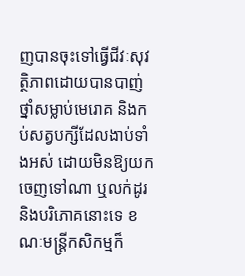ញបានចុះទៅធ្វើជីវៈសុវត្ថិភាពដោយបានបាញ់ថ្នាំសម្លាប់មេរោគ និងកប់សត្វបក្សីដែលងាប់ទាំងអស់ ដោយមិនឱ្យយកចេញទៅណា ឬលក់ដូរ និងបរិភោគនោះទេ ខណៈមន្ត្រីកសិកម្មក៏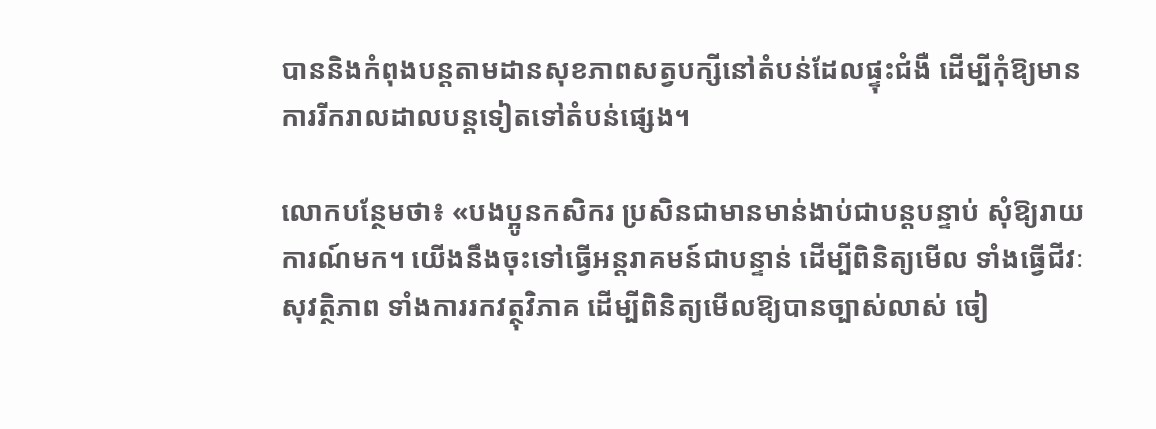បាននិងកំពុងបន្តតាមដានសុខភាពសត្វបក្សីនៅតំបន់ដែលផ្ទុះជំងឺ ដើម្បីកុំឱ្យមានការរីករាលដាលបន្តទៀតទៅតំបន់ផ្សេង។

លោកបន្ថែមថា៖ «បងប្អូនកសិករ ប្រសិនជាមានមាន់ងាប់ជាបន្តបន្ទាប់ សុំឱ្យរាយការណ៍មក។ យើងនឹងចុះទៅធ្វើអន្តរាគមន៍ជាបន្ទាន់ ដើម្បីពិនិត្យមើល ទាំងធ្វើជីវៈសុវត្ថិភាព ទាំងការរកវត្ថុវិភាគ ដើម្បីពិនិត្យមើលឱ្យបានច្បាស់លាស់ ចៀ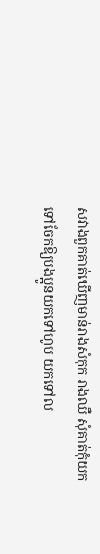សវាងពួកគាត់ឃើញមាន់រាងសំកុក រាងឈឺ សុំគាត់កុំយកទៅចែកឱ្យបងប្អូនយកទៅហូប យកទៅល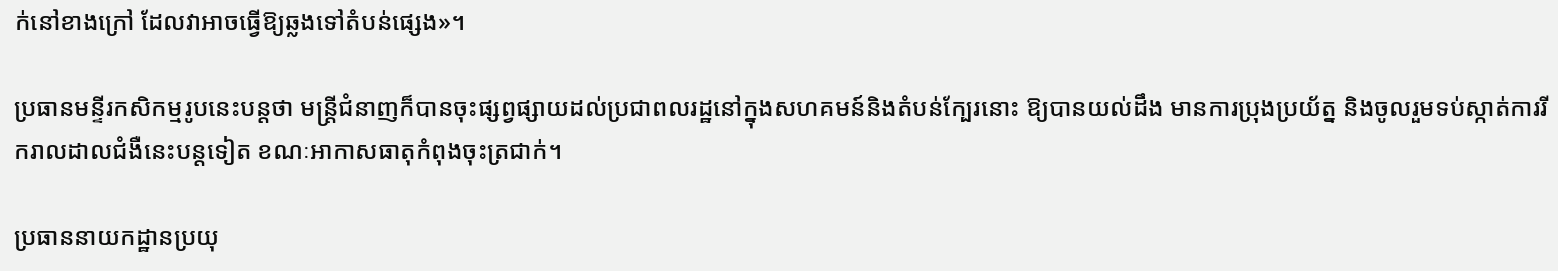ក់នៅខាងក្រៅ ដែលវាអាចធ្វើឱ្យឆ្លងទៅតំបន់ផ្សេង»។

ប្រធានមន្ទីរកសិកម្មរូបនេះបន្តថា មន្ត្រីជំនាញក៏បានចុះផ្សព្វផ្សាយដល់ប្រជាពលរដ្ឋនៅក្នុងសហគមន៍និងតំបន់ក្បែរនោះ ឱ្យបានយល់ដឹង មានការប្រុងប្រយ័ត្ន និងចូលរួមទប់ស្កាត់ការរីករាលដាលជំងឺនេះបន្តទៀត ខណៈអាកាសធាតុកំពុងចុះត្រជាក់។

ប្រធាននាយកដ្ឋានប្រយុ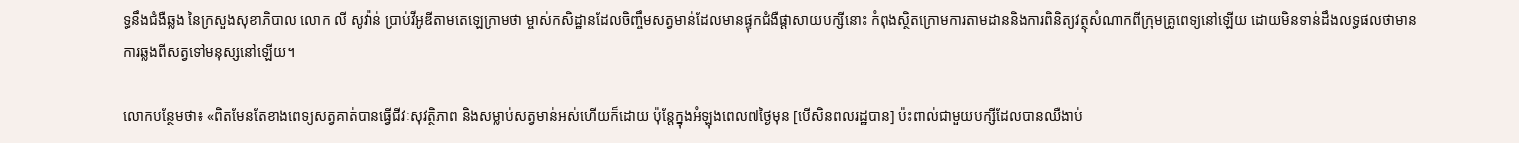ទ្ធនឹងជំងឺឆ្លង នៃក្រសួងសុខាភិបាល លោក លី សូវ៉ាន់ ប្រាប់វីអូឌីតាមតេឡេក្រាមថា ម្ចាស់កសិដ្ឋានដែលចិញ្ចឹមសត្វមាន់ដែលមានផ្ទុកជំងឺផ្តាសាយបក្សីនោះ កំពុងស្ថិតក្រោមការតាមដាននិងការពិនិត្យវត្ថុសំណាកពីក្រុមគ្រូពេទ្យនៅឡើយ ដោយមិនទាន់ដឹងលទ្ធផលថាមានការឆ្លងពីសត្វទៅមនុស្សនៅឡើយ។

លោកបន្ថែមថា៖ «ពិតមែនតែខាងពេទ្យសត្វគាត់បានធ្វើជីវៈសុវត្ថិភាព និងសម្លាប់សត្វមាន់អស់ហើយក៏ដោយ ប៉ុន្តែក្នុងអំឡុងពេល៧ថ្ងៃមុន [បើសិនពលរដ្ឋបាន] ប៉ះពាល់ជាមួយបក្សីដែលបានឈឺងាប់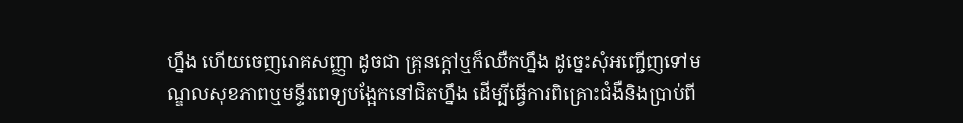ហ្នឹង ហើយចេញរោគសញ្ញា ដូចជា គ្រុនក្តៅឬក៏ឈឺកហ្នឹង ដូច្នេះសុំអញ្ជើញទៅមណ្ឌលសុខភាពឬមន្ទីរពេទ្យបង្អែកនៅជិតហ្នឹង ដើម្បីធ្វើការពិគ្រោះជំងឺនិងប្រាប់ពី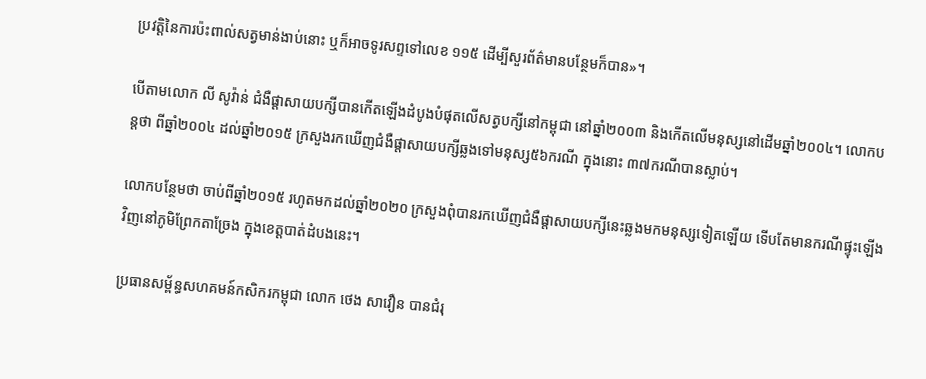ប្រវត្តិនៃការប៉ះពាល់សត្វមាន់ងាប់នោះ ឬក៏អាចទូរសព្ទទៅលេខ ១១៥ ដើម្បីសួរព័ត៌មានបន្ថែមក៏បាន»។

បើតាមលោក លី សូវ៉ាន់ ជំងឺផ្តាសាយបក្សីបានកើតឡើងដំបូងបំផុតលើសត្វបក្សីនៅកម្ពុជា នៅឆ្នាំ២០០៣ និងកើតលើមនុស្សនៅដើមឆ្នាំ២០០៤។ លោកបន្តថា ពីឆ្នាំ២០០៤ ដល់ឆ្នាំ២០១៥ ក្រសួងរកឃើញជំងឺផ្តាសាយបក្សីឆ្លងទៅមនុស្ស៥៦ករណី ក្នុងនោះ ៣៧ករណីបានស្លាប់។

លោកបន្ថែមថា ចាប់ពីឆ្នាំ២០១៥ រហូតមកដល់ឆ្នាំ២០២០ ក្រសួងពុំបានរកឃើញជំងឺផ្តាសាយបក្សីនេះឆ្លងមកមនុស្សទៀតឡើយ ទើបតែមានករណីផ្ទុះឡើងវិញនៅភូមិព្រែកតាច្រែង ក្នុងខេត្តបាត់ដំបងនេះ។

ប្រធានសម្ព័ន្ធសហគមន៍កសិករកម្ពុជា លោក ថេង សាវឿន បានជំរុ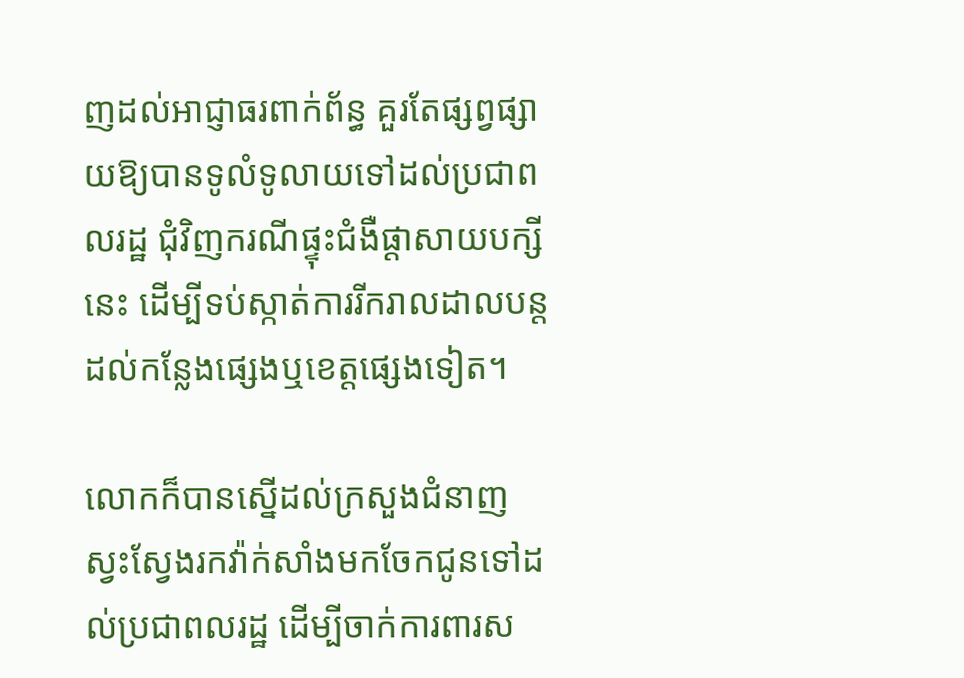ញដល់អាជ្ញាធរពាក់ព័ន្ធ គួរតែផ្សព្វផ្សាយឱ្យបានទូលំទូលាយទៅដល់ប្រជាពលរដ្ឋ ជុំវិញករណីផ្ទុះជំងឺផ្តាសាយបក្សីនេះ ដើម្បីទប់ស្កាត់ការរីករាលដាលបន្តដល់កន្លែងផ្សេងឬខេត្តផ្សេងទៀត។

លោកក៏បានស្នើដល់ក្រសួងជំនាញ ស្វះស្វែងរកវ៉ាក់សាំងមកចែកជូនទៅដល់ប្រជាពលរដ្ឋ ដើម្បីចាក់ការពារស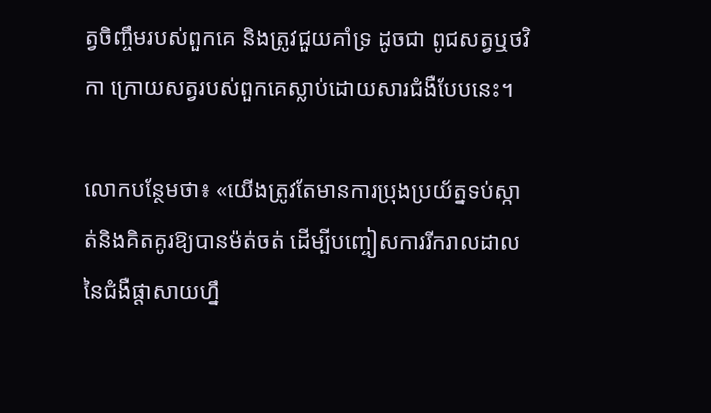ត្វចិញ្ចឹមរបស់ពួកគេ និងត្រូវជួយគាំទ្រ ដូចជា ពូជសត្វឬថវិកា ក្រោយសត្វរបស់ពួកគេស្លាប់ដោយសារជំងឺបែបនេះ។

លោកបន្ថែមថា៖ «យើងត្រូវតែមានការប្រុងប្រយ័ត្នទប់ស្កាត់និងគិតគូរឱ្យបានម៉ត់ចត់ ដើម្បីបញ្ចៀសការរីករាលដាលនៃជំងឺផ្តាសាយហ្នឹ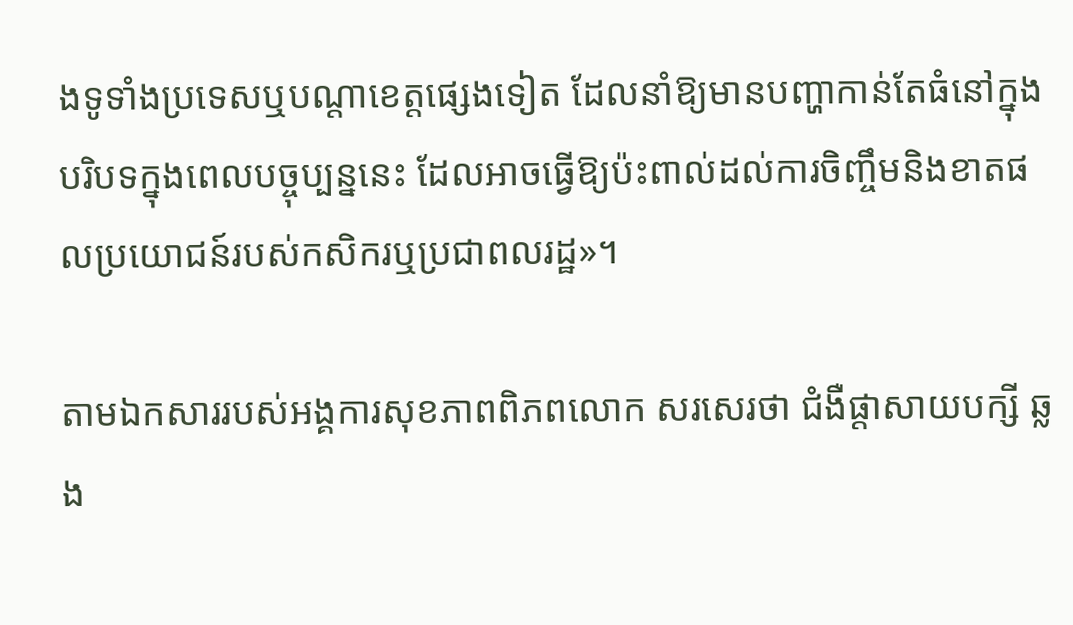ងទូទាំងប្រទេសឬបណ្តាខេត្តផ្សេងទៀត ដែលនាំឱ្យមានបញ្ហាកាន់តែធំនៅក្នុងបរិបទក្នុងពេលបច្ចុប្បន្ននេះ ដែលអាចធ្វើឱ្យប៉ះពាល់ដល់ការចិញ្ចឹមនិងខាតផលប្រយោជន៍របស់កសិករឬប្រជាពលរដ្ឋ»។

តាមឯកសាររបស់អង្គការសុខភាពពិភពលោក សរសេរថា ជំងឺផ្តាសាយបក្សី ឆ្លង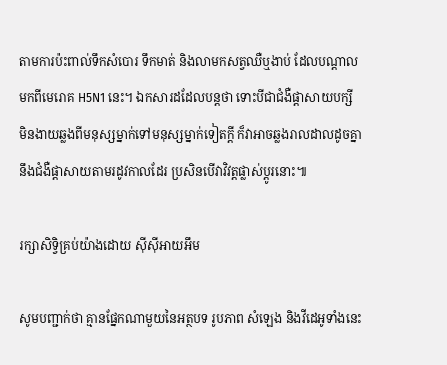តាមការប៉ះពាល់ទឹកសំបោរ ទឹកមាត់ និងលាមកសត្វឈឺឬងាប់ ដែលបណ្ដាលមកពីមេរោគ H5N1 នេះ។ ឯកសារដដែលបន្តថា ទោះបីជាជំងឺផ្ដាសាយបក្សី មិនងាយឆ្លងពីមនុស្សម្នាក់ទៅមនុស្សម្នាក់ទៀតក្ដី ក៏វាអាចឆ្លងរាលដាលដូចគ្នានឹងជំងឺផ្ដាសាយតាមរដូវកាលដែរ ប្រសិនបើវាវិវត្តផ្លាស់ប្ដូរនោះ៕

រក្សាសិទ្វិគ្រប់យ៉ាងដោយ ស៊ីស៊ីអាយអឹម

សូមបញ្ជាក់ថា គ្មានផ្នែកណាមួយនៃអត្ថបទ រូបភាព សំឡេង និងវីដេអូទាំងនេះ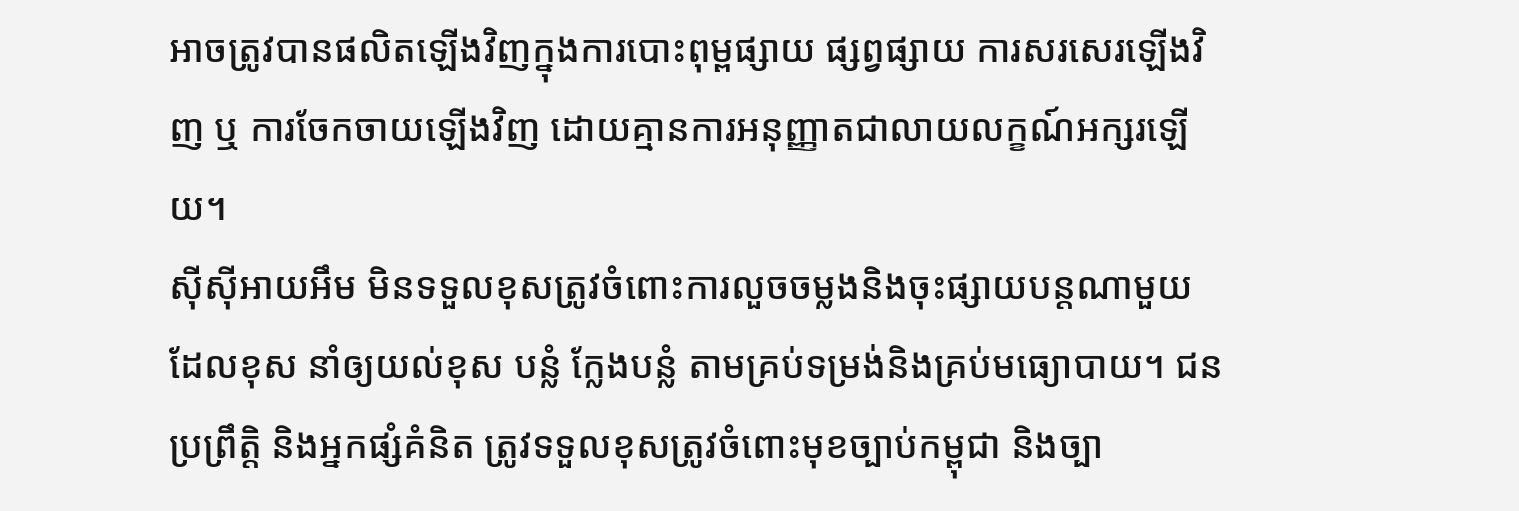អាចត្រូវបានផលិតឡើងវិញក្នុងការបោះពុម្ពផ្សាយ ផ្សព្វផ្សាយ ការសរសេរឡើងវិញ ឬ ការចែកចាយឡើងវិញ ដោយគ្មានការអនុញ្ញាតជាលាយលក្ខណ៍អក្សរឡើយ។
ស៊ីស៊ីអាយអឹម មិនទទួលខុសត្រូវចំពោះការលួចចម្លងនិងចុះផ្សាយបន្តណាមួយ ដែលខុស នាំឲ្យយល់ខុស បន្លំ ក្លែងបន្លំ តាមគ្រប់ទម្រង់និងគ្រប់មធ្យោបាយ។ ជនប្រព្រឹត្តិ និងអ្នកផ្សំគំនិត ត្រូវទទួលខុសត្រូវចំពោះមុខច្បាប់កម្ពុជា និងច្បា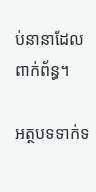ប់នានាដែលពាក់ព័ន្ធ។

អត្ថបទទាក់ទ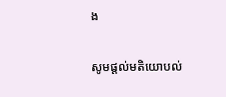ង

សូមផ្ដល់មតិយោបល់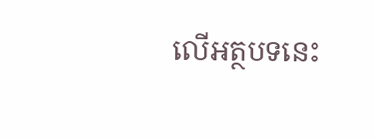លើអត្ថបទនេះ